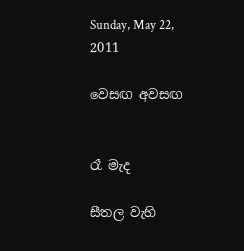Sunday, May 22, 2011

වෙසඟ අවසඟ


රෑ මැද

සීතල වැහි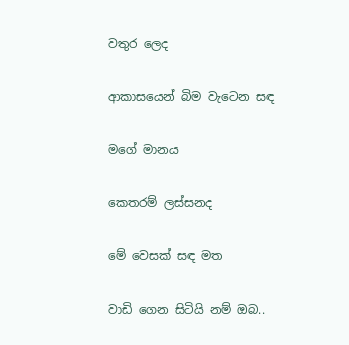වතුර ලෙද

ආකාසයෙන් බිම වැටෙන සඳ

මගේ මානය

කෙතරම් ලස්සනද

මේ වෙසක් සඳ මත

වාඩි ගෙන සිටියි නම් ඔබ..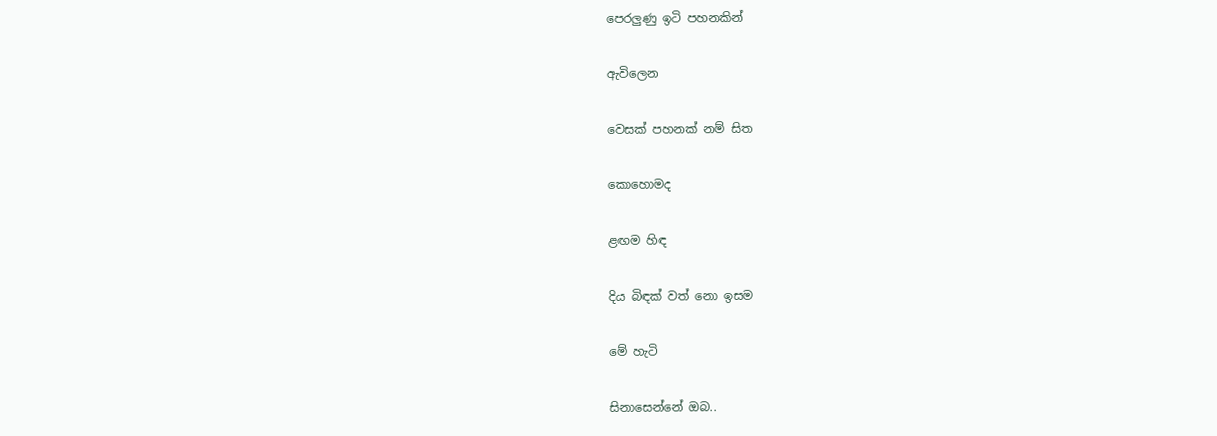පෙරලුණු ඉටි පහනකින්

ඇවිලෙන

වෙසක් පහනක් නම් සිත

කොහොමද

ළඟම හිඳ

දිය බිඳක් වත් නො ඉසම

මේ හැටි

සිනාසෙන්නේ ඔබ..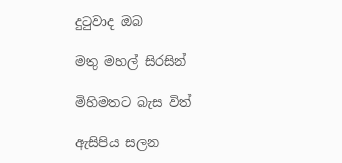දුටුවාද ඔබ

මතු මහල් සිරසින්

මිහිමතට බැස විත්

ඇසිපිය සලන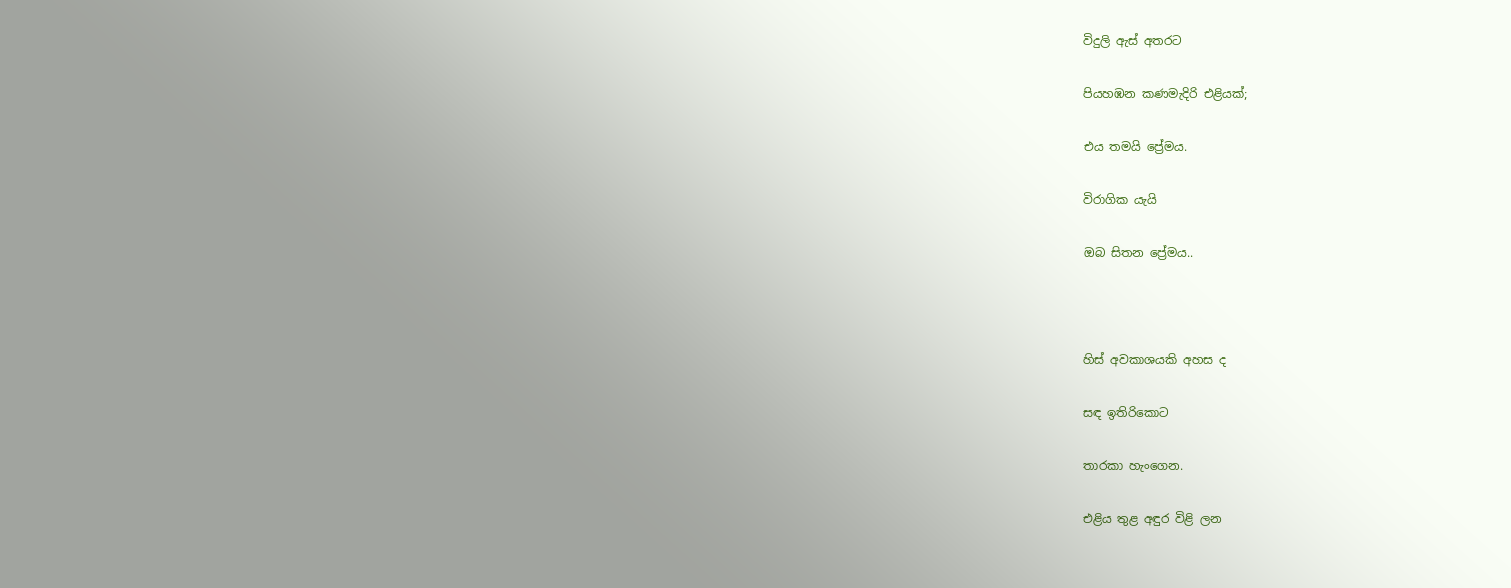විදුලි ඇස් අතරට

පියහඹන කණමැදිරි එළියක්;

එය තමයි ප්‍රේමය.

විරාගික යැයි

ඔබ සිතන ප්‍රේමය..



හිස් අවකාශයකි අහස ද

සඳ ඉතිරිකොට

තාරකා හැංගෙන.

එළිය තුළ අඳුර විළි ලන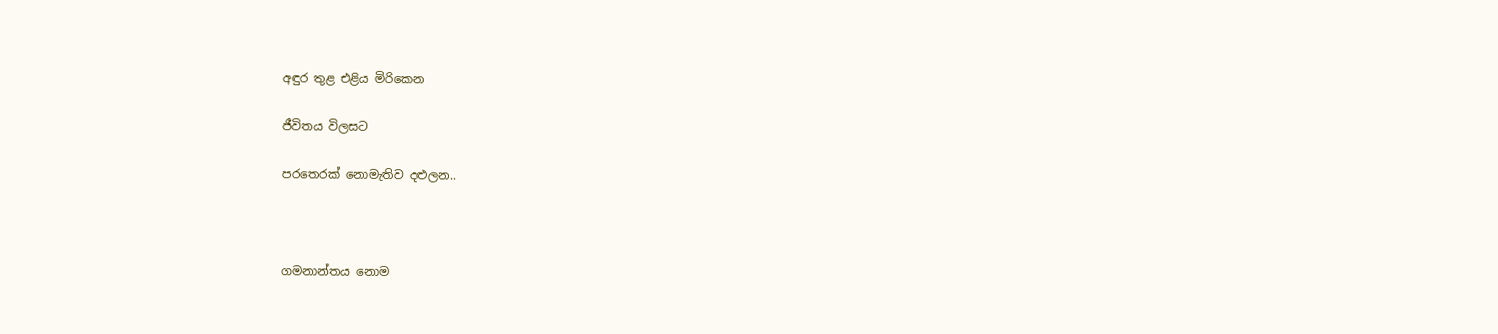අඳුර තුළ එළිය මිරිකෙන

ජීවිතය විලසට

පරතෙරක් නොමැතිව දළුලන..



ගමනාන්තය නොම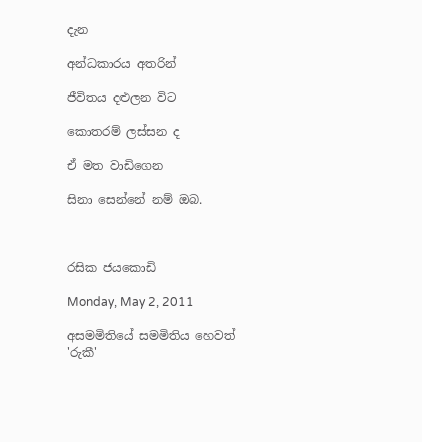දැන

අන්ධකාරය අතරින්

ජීවිතය දළුලන විට

කොතරම් ලස්සන ද

ඒ මත වාඩිගෙන

සිනා සෙන්නේ නම් ඔබ.



රසික ජයකොඩි

Monday, May 2, 2011

අසමමිතියේ සමමිතිය හෙවත් 'රුකී'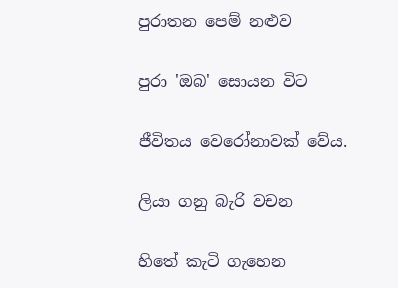පුරාතන පෙම් නළුව

පුරා 'ඔබ' සොයන විට

ජීවිතය වෙරෝනාවක් වේය.

ලියා ගනු බැරි වචන

හිතේ කැටි ගැහෙන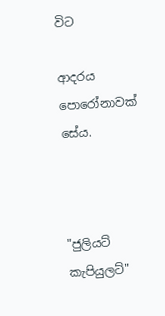විට

ආදරය පොරෝනාවක් සේය.



"ජුලියට් කැපියුලට්"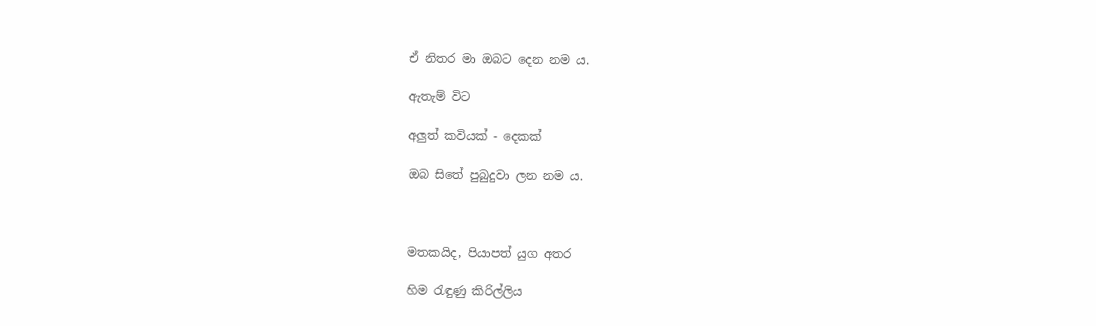ඒ නිතර මා ඔබට දෙන නම ය.

ඇතැම් විට

අලුත් කවියක් - දෙකක්

ඔබ සිතේ පුබුදුවා ලන නම ය.



මතකයිද, පියාපත් යුග අතර

හිම රැඳුණු කිරිල්ලිය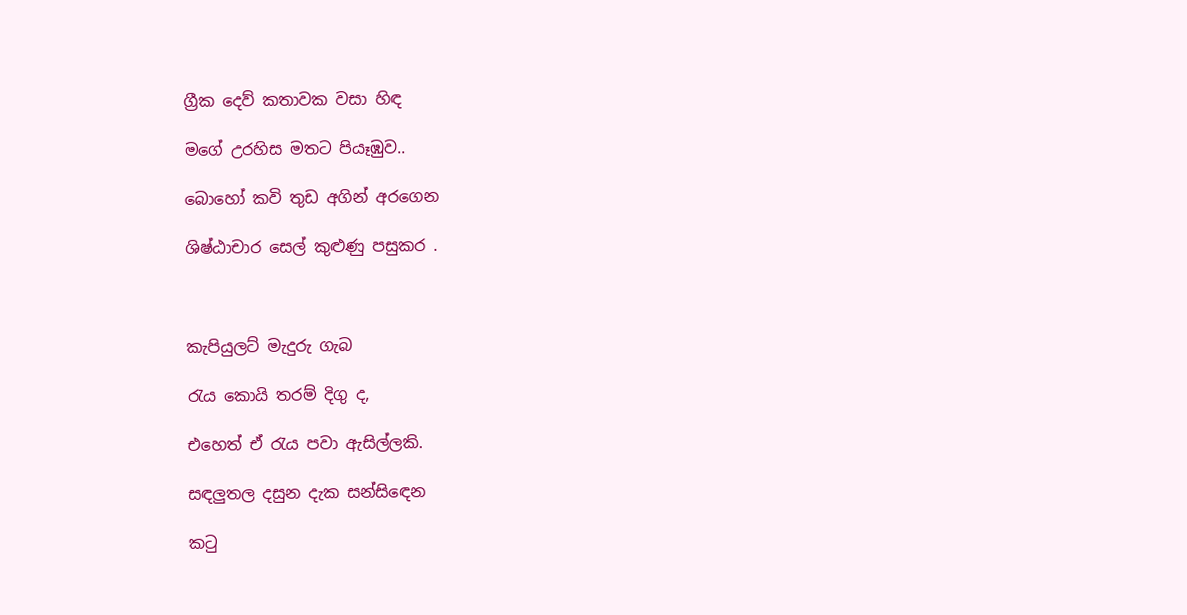ග්‍රීක දෙව් කතාවක වසා හිඳ

මගේ උරහිස මතට පියෑඹුව..

බොහෝ කවි තුඩ අගින් අරගෙන

ශිෂ්ඨාචාර සෙල් කුළුණු පසුකර .



කැපියුලට් මැදුරු ගැබ

රැය කොයි තරම් දිගු ද,

එහෙත් ඒ රැය පවා ඇසිල්ලකි.

සඳලුතල දසුන දැක සන්සිඳෙන

කටු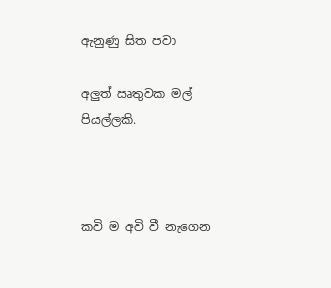ඇනුණු සිත පවා

අලුත් ඍතුවක මල් පියල්ලකි.



කවි ම අවි වී නැගෙන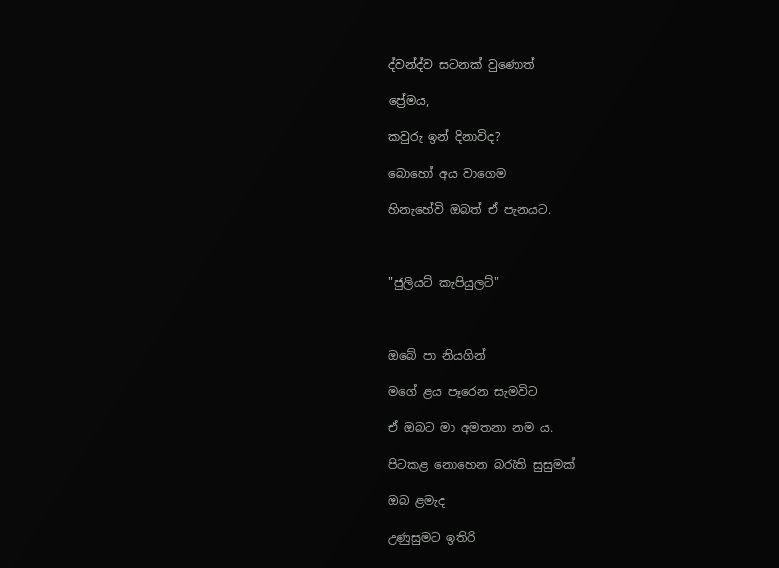ද්වන්ද්ව සටනක් වුණොත්

ප්‍රේමය,

කවුරු ඉන් දිනාවිද?

බොහෝ අය වාගෙම

හිනැහේවි ඔබත් ඒ පැනයට.



"ජුලියට් කැපියුලට්"



ඔබේ පා නියගින්

මගේ ළය පෑරෙන සැමවිට

ඒ ඔබට මා අමතනා නම ය.

පිටකළ නොහෙන බරැති සුසුමක්

ඔබ ළමැද

උණුසුමට ඉතිරි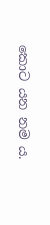කොට යන නම ය.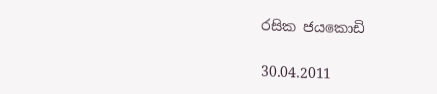රසික ජයකොඩි

30.04.2011